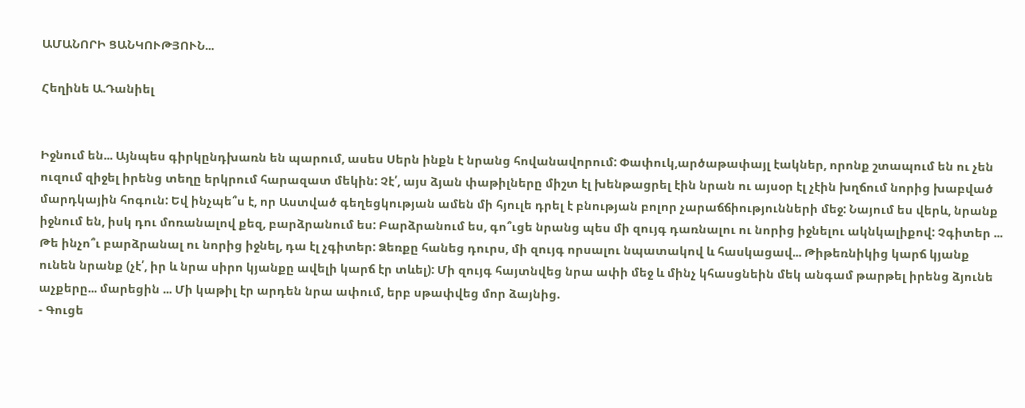ԱՄԱՆՈՐԻ ՑԱՆԿՈՒԹՅՈՒՆ...

Հեղինե Ա.Դանիել


Իջնում են... Այնպես գիրկընդխառն են պարում, ասես Սերն ինքն է նրանց հովանավորում: Փափուկ,արծաթափայլ էակներ, որոնք շտապում են ու չեն ուզում զիջել իրենց տեղը երկրում հարազատ մեկին: Չէ՛, այս ձյան փաթիլները միշտ էլ խենթացրել էին նրան ու այսօր էլ չէին խղճում նորից խաբված մարդկային հոգուն: Եվ ինչպե՞ս է, որ Աստված գեղեցկության ամեն մի հյուլե դրել է բնության բոլոր չարաճճիությունների մեջ: Նայում ես վերև, նրանք իջնում են, իսկ դու մոռանալով քեզ, բարձրանում ես: Բարձրանում ես, գո՞ւցե նրանց պես մի զույգ դառնալու ու նորից իջնելու ակնկալիքով: Չգիտեր ... Թե ինչո՞ւ բարձրանալ ու նորից իջնել, դա էլ չգիտեր: Ձեռքը հանեց դուրս, մի զույգ որսալու նպատակով և հասկացավ... Թիթեռնիկից կարճ կյանք ունեն նրանք (չէ՛, իր և նրա սիրո կյանքը ավելի կարճ էր տևել): Մի զույգ հայտնվեց նրա ափի մեջ և մինչ կհասցնեին մեկ անգամ թարթել իրենց ձյունե աչքերը... մարեցին ... Մի կաթիլ էր արդեն նրա ափում, երբ սթափվեց մոր ձայնից.
‐ Գուցե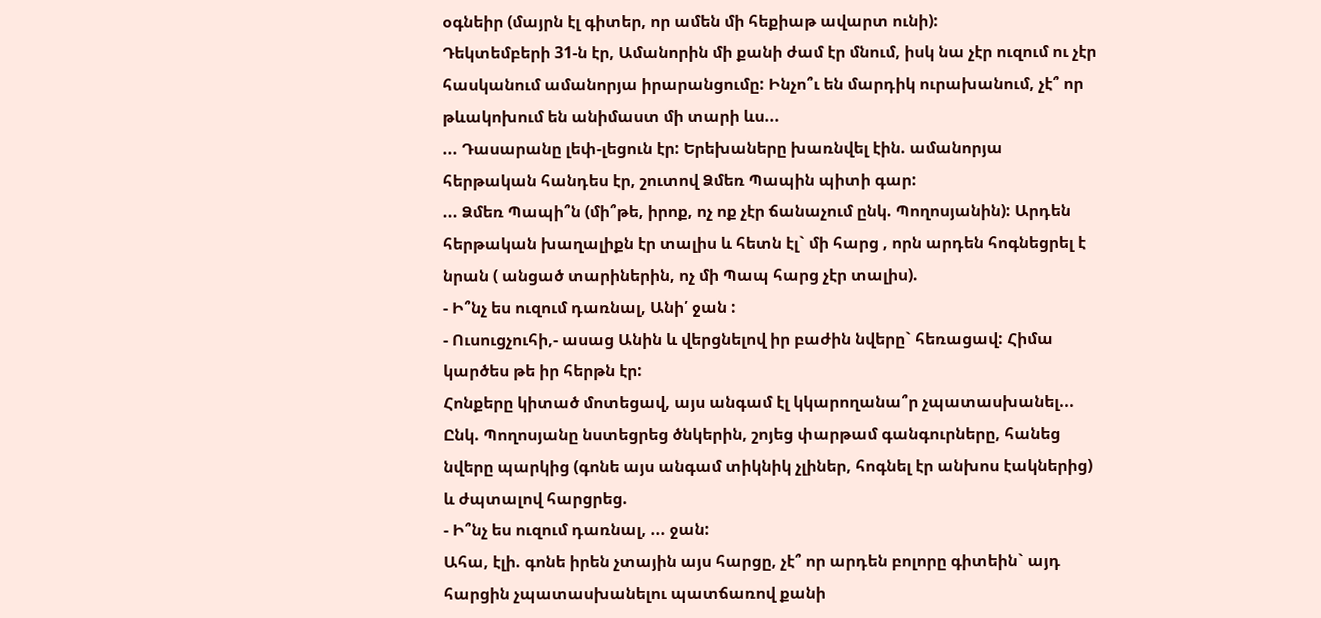օգնեիր (մայրն էլ գիտեր, որ ամեն մի հեքիաթ ավարտ ունի):
Դեկտեմբերի 31‐ն էր, Ամանորին մի քանի ժամ էր մնում, իսկ նա չէր ուզում ու չէր հասկանում ամանորյա իրարանցումը: Ինչո՞ւ են մարդիկ ուրախանում, չէ՞ որ թևակոխում են անիմաստ մի տարի ևս...
... Դասարանը լեփ‐լեցուն էր: Երեխաները խառնվել էին. ամանորյա հերթական հանդես էր, շուտով Ձմեռ Պապին պիտի գար:
... Ձմեռ Պապի՞ն (մի՞թե, իրոք, ոչ ոք չէր ճանաչում ընկ. Պողոսյանին): Արդեն հերթական խաղալիքն էր տալիս և հետն էլ` մի հարց , որն արդեն հոգնեցրել է նրան ( անցած տարիներին, ոչ մի Պապ հարց չէր տալիս).
‐ Ի՞նչ ես ուզում դառնալ, Անի՛ ջան :
‐ Ուսուցչուհի,‐ ասաց Անին և վերցնելով իր բաժին նվերը` հեռացավ: Հիմա կարծես թե իր հերթն էր:
Հոնքերը կիտած մոտեցավ, այս անգամ էլ կկարողանա՞ր չպատասխանել...
Ընկ. Պողոսյանը նստեցրեց ծնկերին, շոյեց փարթամ գանգուրները, հանեց նվերը պարկից (գոնե այս անգամ տիկնիկ չլիներ, հոգնել էր անխոս էակներից) և ժպտալով հարցրեց.
‐ Ի՞նչ ես ուզում դառնալ, ... ջան:
Ահա, էլի. գոնե իրեն չտային այս հարցը, չէ՞ որ արդեն բոլորը գիտեին` այդ հարցին չպատասխանելու պատճառով քանի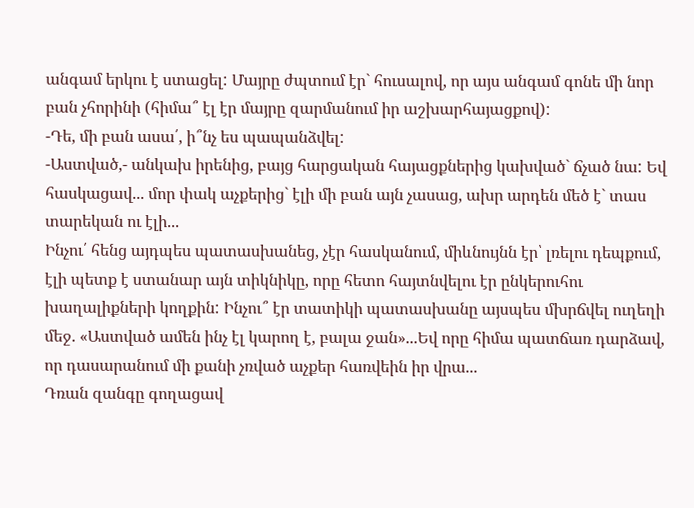անգամ երկու է ստացել: Մայրը ժպտում էր` հուսալով, որ այս անգամ գոնե մի նոր բան չհորինի (հիմա՞ էլ էր մայրը զարմանում իր աշխարհայացքով):
-Դե, մի բան ասա՛, ի՞նչ ես պապանձվել:
‐Աստված,‐ անկախ իրենից, բայց հարցական հայացքներից կախված` ճչած նա: Եվ հասկացավ... մոր փակ աչքերից` էլի մի բան այն չասաց, ախր արդեն մեծ է` տաս տարեկան ու էլի...
Ինչու՛ հենց այդպես պատասխանեց, չէր հասկանում, միևնույնն էր՝ լռելու դեպքում, էլի պետք է ստանար այն տիկնիկը, որը հետո հայտնվելու էր ընկերուհու խաղալիքների կողքին: Ինչու՞ էր տատիկի պատասխանը այսպես մխրճվել ուղեղի մեջ. «Աստված ամեն ինչ էլ կարող է, բալա ջան»...Եվ որը հիմա պատճառ դարձավ, որ դասարանում մի քանի չռված աչքեր հառվեին իր վրա...
Դռան զանգը գողացավ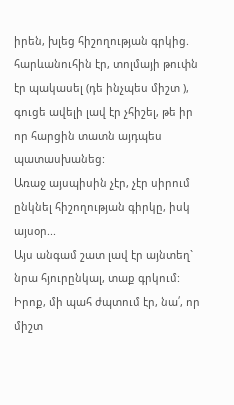իրեն, խլեց հիշողության գրկից. հարևանուհին էր, տոլմայի թուփն էր պակասել (դե ինչպես միշտ ), գուցե ավելի լավ էր չհիշել, թե իր որ հարցին տատն այդպես պատասխանեց:
Առաջ այսպիսին չէր, չէր սիրում ընկնել հիշողության գիրկը, իսկ այսօր...
Այս անգամ շատ լավ էր այնտեղ` նրա հյուրընկալ, տաք գրկում: Իրոք, մի պահ ժպտում էր, նա՛, որ միշտ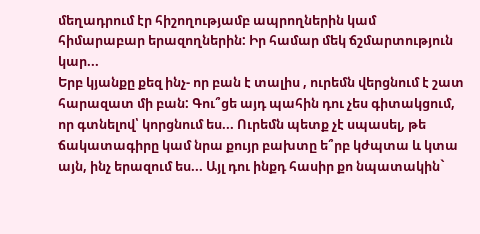մեղադրում էր հիշողությամբ ապրողներին կամ հիմարաբար երազողներին: Իր համար մեկ ճշմարտություն կար...
Երբ կյանքը քեզ ինչ- որ բան է տալիս , ուրեմն վերցնում է շատ հարազատ մի բան: Գու՞ցե այդ պահին դու չես գիտակցում, որ գտնելով՝ կորցնում ես... Ուրեմն պետք չէ սպասել, թե ճակատագիրը կամ նրա քույր բախտը ե՞րբ կժպտա և կտա այն, ինչ երազում ես... Այլ դու ինքդ հասիր քո նպատակին`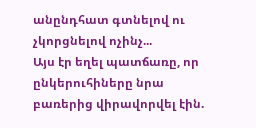անընդհատ գտնելով ու չկորցնելով ոչինչ...
Այս էր եղել պատճառը, որ ընկերուհիները նրա բառերից վիրավորվել էին.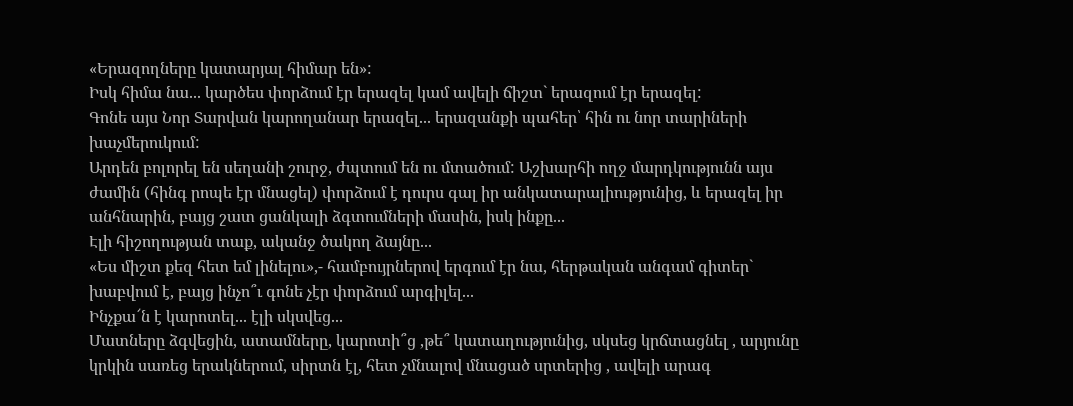«Երազողները կատարյալ հիմար են»:
Իսկ հիմա նա... կարծես փորձում էր երազել կամ ավելի ճիշտ` երազում էր երազել:
Գոնե այս Նոր Տարվան կարողանար երազել... երազանքի պահեր՝ հին ու նոր տարիների խաչմերուկում:
Արդեն բոլորել են սեղանի շուրջ, ժպտում են ու մտածում: Աշխարհի ողջ մարդկությունն այս ժամին (հինգ րոպե էր մնացել) փորձում է դուրս գալ իր անկատարալիությունից, և երազել իր անհնարին, բայց շատ ցանկալի ձգտումների մասին, իսկ ինքը...
Էլի հիշողության տաք, ականջ ծակող ձայնը...
«Ես միշտ քեզ հետ եմ լինելու»,‐ համբույրներով երգում էր նա, հերթական անգամ գիտեր` խաբվում է, բայց ինչո՞ւ գոնե չէր փորձում արգիլել...
Ինչքա՜ն է կարոտել... էլի սկսվեց...
Մատները ձգվեցին, ատամները, կարոտի՞ց ,թե՞ կատաղությունից, սկսեց կրճտացնել , արյունը կրկին սառեց երակներում, սիրտն էլ, հետ չմնալով մնացած սրտերից , ավելի արագ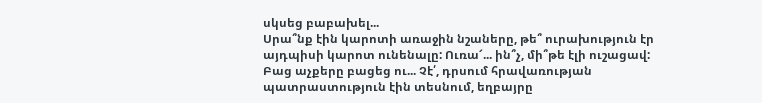սկսեց բաբախել...
Սրա՞նք էին կարոտի առաջին նշաները, թե՞ ուրախություն էր այդպիսի կարոտ ունենալը: Ուռա՜... ին՞չ, մի՞թե էլի ուշացավ:
Բաց աչքերը բացեց ու... Չէ՛, դրսում հրավառության պատրաստություն էին տեսնում, եղբայրը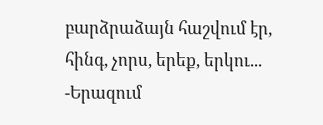բարձրաձայն հաշվում էր, հինգ, չորս, երեք, երկու...
‐Երազում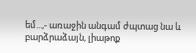եմ...,‐ առաջին անգամ ժպտաց նա և բարձրաձայն, լիաթոք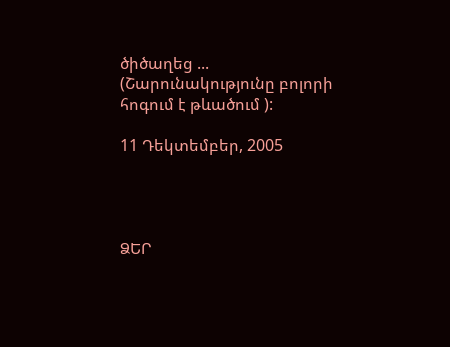ծիծաղեց ...
(Շարունակությունը բոլորի հոգում է թևածում ):

11 Դեկտեմբեր, 2005




ՁԵՐ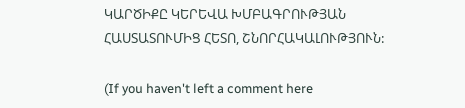ԿԱՐԾԻՔԸ ԿԵՐԵՎԱ ԽՄԲԱԳՐՈՒԹՅԱՆ ՀԱՍՏԱՏՈՒՄԻՑ ՀԵՏՈ, ՇՆՈՐՀԱԿԱԼՈՒԹՅՈՒՆ:

(If you haven't left a comment here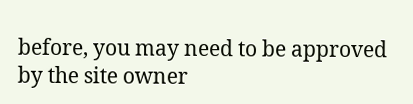before, you may need to be approved by the site owner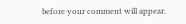before your comment will appear.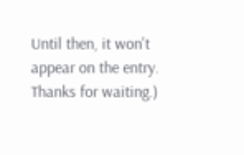Until then, it won't appear on the entry. Thanks for waiting.)